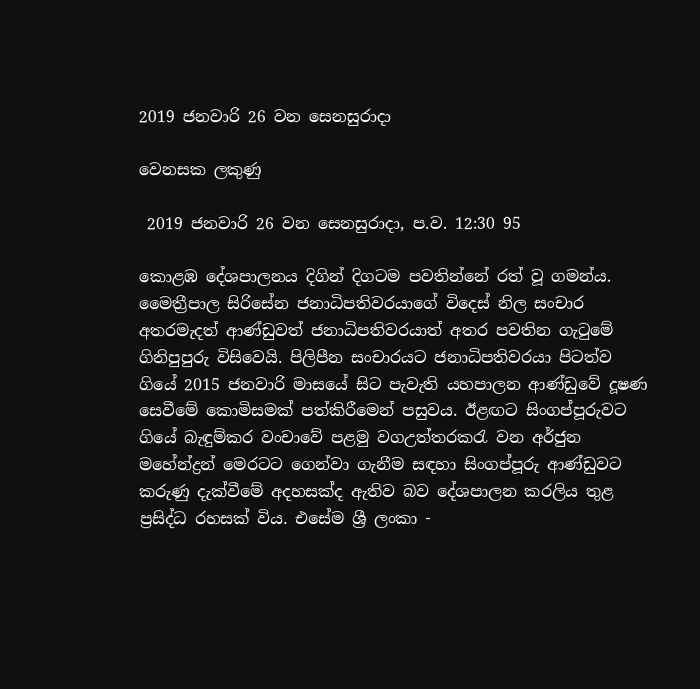2019 ජනවාරි 26 වන සෙනසුරාදා

වෙනසක ලකුණු

 2019 ජනවාරි 26 වන සෙනසුරාදා, ප.ව. 12:30 95

කොළඹ දේශපාලනය දිගින් දිගටම පවතින්නේ රත් වූ ගමන්ය. මෛත්‍රීපාල සිරිසේන ජනාධිපතිවරයාගේ විදෙස් නිල සංචාර අතරමැදත් ආණ්ඩුවත් ජනාධිපතිවරයාත් අතර පවතින ගැටුමේ ගිනිපුපුරු විසිවෙයි. පිලිපීන සංචාරයට ජනාධිපතිවරයා පිටත්ව ගියේ 2015 ජනවාරි මාසයේ සිට පැවැති යහපාලන ආණ්ඩුවේ දූෂණ සෙවීමේ කොමිසමක් පත්කිරීමෙන් පසුවය. ඊළඟට සිංගප්පූරුවට ගියේ බැඳුම්කර වංචාවේ පළමු වගඋත්තරකරැ වන අර්ජුන මහේන්ද්‍රන් මෙරටට ගෙන්වා ගැනීම සඳහා සිංගප්පූරු ආණ්ඩුවට කරුණු දැක්වීමේ අදහසක්ද ඇතිව බව දේශපාලන කරලිය තුළ ප්‍රසිද්ධ රහසක් විය. එසේම ශ්‍රී ලංකා -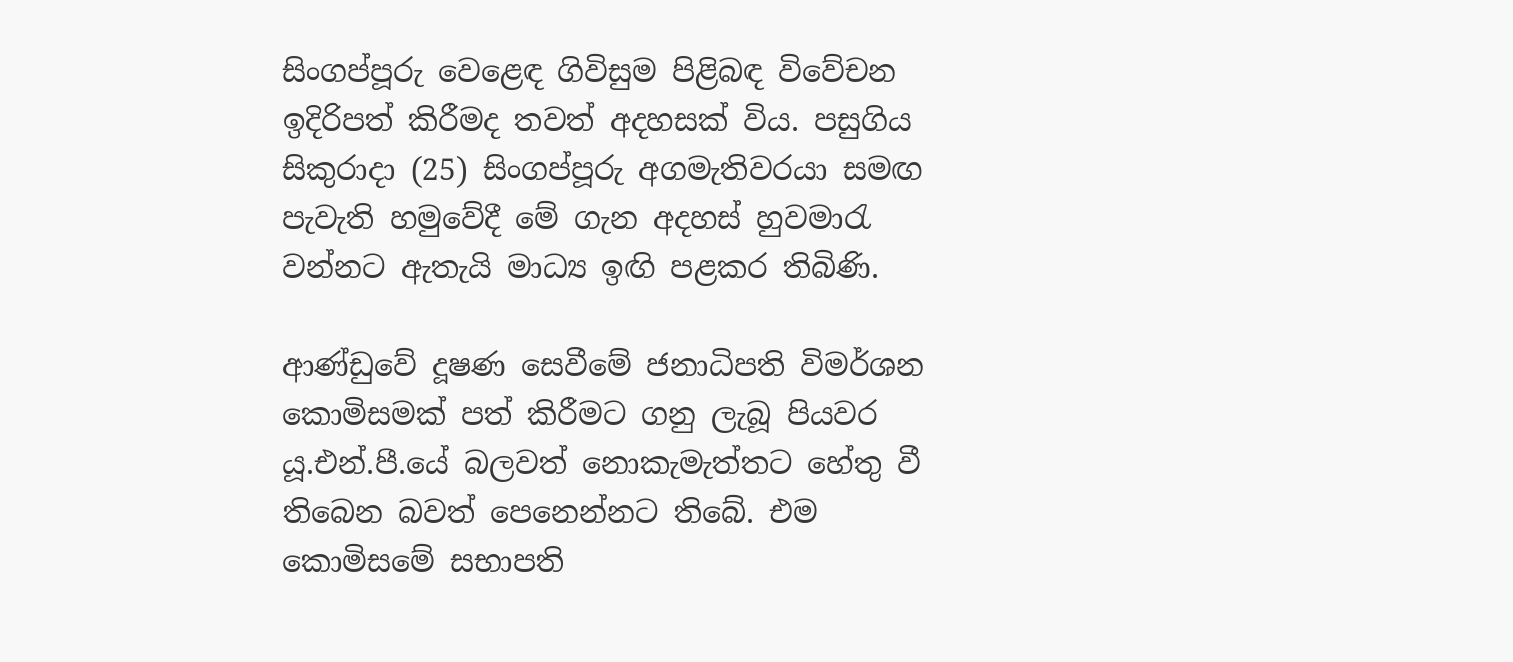සිංගප්පූරු වෙළෙඳ ගිවිසුම පිළිබඳ විවේචන ඉදිරිපත් කිරීමද තවත් අදහසක් විය. පසුගිය සිකුරාදා (25) සිංගප්පූරු අගමැතිවරයා සමඟ පැවැති හමුවේදී මේ ගැන අදහස් හුවමාරැ වන්නට ඇතැයි මාධ්‍ය ඉඟි පළකර තිබිණි.

ආණ්ඩුවේ දූෂණ සෙවීමේ ජනාධිපති විමර්ශන කොමිසමක් පත් කිරීමට ගනු ලැබූ පියවර යූ.එන්.පී.යේ බලවත් නොකැමැත්තට හේතු වී තිබෙන බවත් පෙනෙන්නට තිබේ. එම කොමිසමේ සභාපති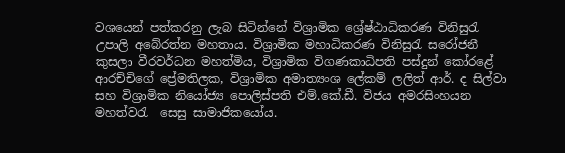වශයෙන් පත්කරනු ලැබ සිටින්නේ විශ්‍රාමික ශ්‍රේෂ්ඨාධිකරණ විනිසුරැ උපාලි අබේරත්න මහතාය. විශ්‍රාමික මහාධිකරණ විනිසුරැ සරෝජනී කුසලා වීරවර්ධන මහත්මිය, විශ්‍රාමික විගණකාධිපති පස්දුන් කෝරළේ ආරච්චිගේ ප්‍රේමතිලක, විශ්‍රාමික අමාත්‍යංශ ලේකම් ලලිත් ආර්. ද සිල්වා සහ විශ්‍රාමික නියෝජ්‍ය පොලිස්පති එම්.කේ.ඩී. විජය අමරසිංහයන මහත්වරැ  සෙසු සාමාජිකයෝය.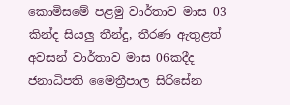කොමිසමේ පළමු වාර්තාව මාස 03 කින්ද සියලු තීන්දු, තීරණ ඇතුළත් අවසන් වාර්තාව මාස 06කදීද ජනාධිපති මෛත්‍රීපාල සිරිසේන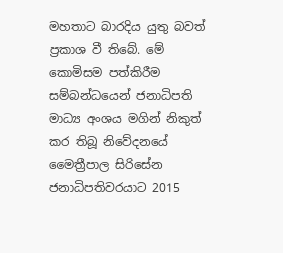මහතාට බාරදිය යුතු බවත් ප්‍රකාශ වී තිබේ. මේ කොමිසම පත්කිරීම සම්බන්ධයෙන් ජනාධිපති මාධ්‍ය අංශය මගින් නිකුත් කර තිබූ නිවේදනයේ මෛත්‍රීපාල සිරිසේන ජනාධිපතිවරයාට 2015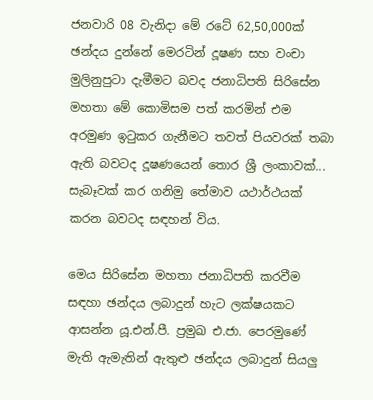ජනවාරි 08 වැනිදා මේ රටේ 62,50,000ක් ඡන්දය දුන්නේ මෙරටින් දූෂණ සහ වංචා මුලිනුපුටා දැමීමට බවද ජනාධිපති සිරිසේන මහතා මේ කොමිසම පත් කරමින් එම අරමුණ ඉටුකර ගැනීමට තවත් පියවරක් තබා ඇති බවටද දූෂණයෙන් තොර ශ්‍රී ලංකාවක්... සැබෑවක් කර ගනිමු තේමාව යථාර්ථයක් කරන බවටද සඳහන් විය.

මෙය සිරිසේන මහතා ජනාධිපති කරවීම සඳහා ඡන්දය ලබාදුන් හැට ලක්ෂයකට ආසන්න යූ.එන්.පී. ප්‍රමුඛ එ.ජා. පෙරමුණේ මැති ඇමැතින් ඇතුළු ඡන්දය ලබාදුන් සියලු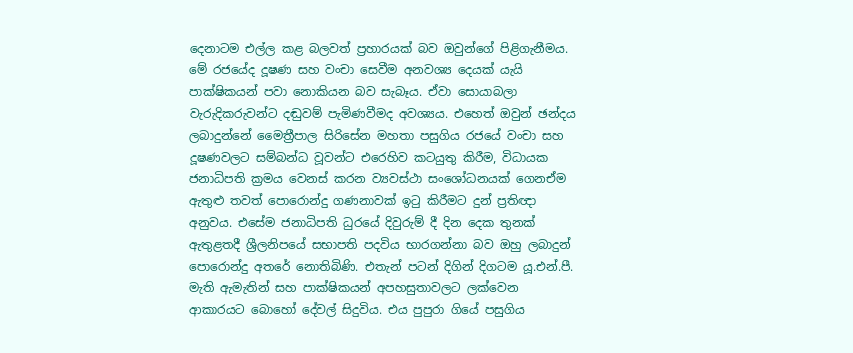දෙනාටම එල්ල කළ බලවත් ප්‍රහාරයක් බව ඔවුන්ගේ පිළිගැනීමය. මේ රජයේද දූෂණ සහ වංචා සෙවීම අනවශ්‍ය දෙයක් යැයි පාක්ෂිකයන් පවා නොකියන බව සැබෑය. ඒවා සොයාබලා වැරුදිකරුවන්ට දඬුවම් පැමිණවීමද අවශ්‍යය. එහෙත් ඔවුන් ඡන්දය ලබාදුන්නේ මෛත්‍රීපාල සිරිසේන මහතා පසුගිය රජයේ වංචා සහ දූෂණවලට සම්බන්ධ වූවන්ට එරෙහිව කටයුතු කිරීම, විධායක ජනාධිපති ක්‍රමය වෙනස් කරන ව්‍යවස්ථා සංශෝධනයක් ගෙනඒම ඇතුළු තවත් පොරොන්දු ගණනාවක් ඉටු කිරීමට දුන් ප්‍රතිඥා අනුවය. එසේම ජනාධිපති ධුරයේ දිවුරුම් දී දින දෙක තුනක් ඇතුළතදී ශ්‍රීලනිපයේ සභාපති පදවිය භාරගන්නා බව ඔහු ලබාදුන් පොරොන්දු අතරේ නොතිබිණි. එතැන් පටන් දිගින් දිගටම යූ.එන්.පී. මැති ඇමැතින් සහ පාක්ෂිකයන් අපහසුතාවලට ලක්වෙන ආකාරයට බොහෝ දේවල් සිදුවිය. එය පුපුරා ගියේ පසුගිය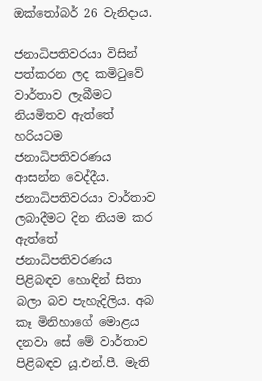ඔක්තෝබර් 26 වැනිදාය.

ජනාධිපතිවරයා විසින් පත්කරන ලද කමිටුවේ වාර්තාව ලැබීමට නියමිතව ඇත්තේ හරියටම ජනාධිපතිවරණය ආසන්න වෙද්දීය. ජනාධිපතිවරයා වාර්තාව ලබාදීමට දින නියම කර ඇත්තේ ජනාධිපතිවරණය පිළිබඳව හොඳින් සිතා බලා බව පැහැදිලිය. අබ කෑ මිනිහාගේ මොළය දනවා සේ මේ වාර්තාව පිළිබඳව යූ.එන්.පී. මැති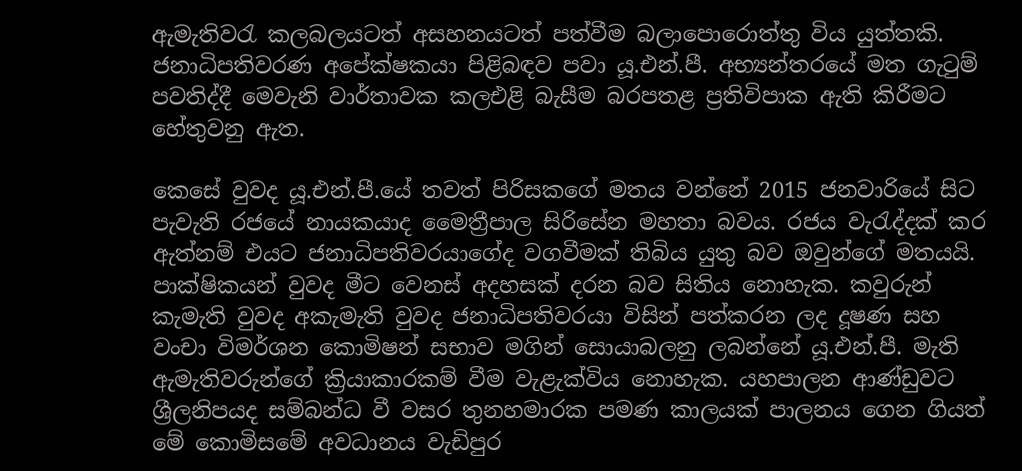ඇමැතිවරැ කලබලයටත් අසහනයටත් පත්වීම බලාපොරොත්තු විය යුත්තකි. ජනාධිපතිවරණ අපේක්ෂකයා පිළිබඳව පවා යූ.එන්.පී. අභ්‍යන්තරයේ මත ගැටුම් පවතිද්දී මෙවැනි වාර්තාවක කලඑළි බැසීම බරපතළ ප්‍රතිවිපාක ඇති කිරීමට හේතුවනු ඇත.

කෙසේ වුවද යූ.එන්.පී.යේ තවත් පිරිසකගේ මතය වන්නේ 2015 ජනවාරියේ සිට පැවැති රජයේ නායකයාද මෛත්‍රීපාල සිරිසේන මහතා බවය. රජය වැරැද්දක් කර ඇත්නම් එයට ජනාධිපතිවරයාගේද වගවීමක් තිබිය යුතු බව ඔවුන්ගේ මතයයි. පාක්ෂිකයන් වුවද මීට වෙනස් අදහසක් දරන බව සිතිය නොහැක. කවුරුන් කැමැති වුවද අකැමැති වුවද ජනාධිපතිවරයා විසින් පත්කරන ලද දූෂණ සහ වංචා විමර්ශන කොමිෂන් සභාව මගින් සොයාබලනු ලබන්නේ යූ.එන්.පී. මැති ඇමැතිවරුන්ගේ ක්‍රියාකාරකම් වීම වැළැක්විය නොහැක. යහපාලන ආණ්ඩුවට ශ්‍රීලනිපයද සම්බන්ධ වී වසර තුනහමාරක පමණ කාලයක් පාලනය ගෙන ගියත් මේ කොමිසමේ අවධානය වැඩිපුර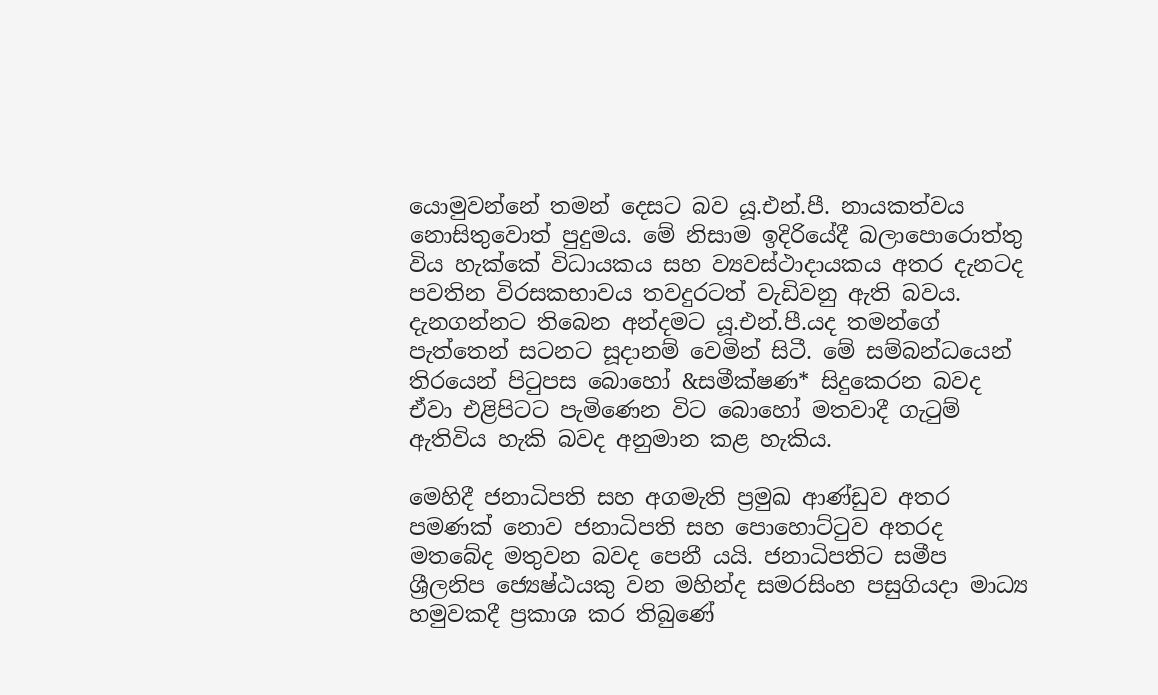යොමුවන්නේ තමන් දෙසට බව යූ.එන්.පී. නායකත්වය නොසිතුවොත් පුදුමය. මේ නිසාම ඉදිරියේදී බලාපොරොත්තු විය හැක්කේ විධායකය සහ ව්‍යවස්ථාදායකය අතර දැනටද පවතින විරසකභාවය තවදුරටත් වැඩිවනු ඇති බවය. දැනගන්නට තිබෙන අන්දමට යූ.එන්.පී.යද තමන්ගේ පැත්තෙන් සටනට සූදානම් වෙමින් සිටී. මේ සම්බන්ධයෙන් තිරයෙන් පිටුපස බොහෝ &සමීක්ෂණ* සිදුකෙරන බවද ඒවා එළිපිටට පැමිණෙන විට බොහෝ මතවාදී ගැටුම් ඇතිවිය හැකි බවද අනුමාන කළ හැකිය.

මෙහිදී ජනාධිපති සහ අගමැති ප්‍රමුඛ ආණ්ඩුව අතර පමණක් නොව ජනාධිපති සහ පොහොට්ටුව අතරද මතබේද මතුවන බවද පෙනී යයි. ජනාධිපතිට සමීප ශ්‍රීලනිප ජ්‍යෙෂ්ඨයකු වන මහින්ද සමරසිංහ පසුගියදා මාධ්‍ය හමුවකදී ප්‍රකාශ කර තිබුණේ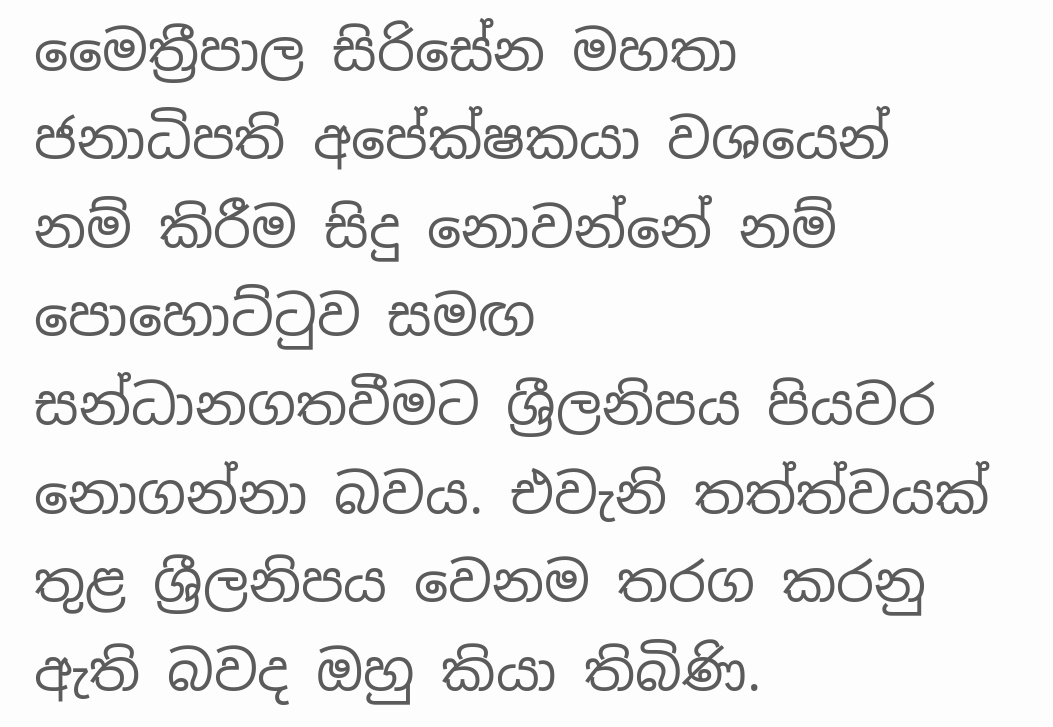මෛත්‍රීපාල සිරිසේන මහතා ජනාධිපති අපේක්ෂකයා වශයෙන් නම් කිරීම සිදු නොවන්නේ නම් පොහොට්ටුව සමඟ සන්ධානගතවීමට ශ්‍රීලනිපය පියවර නොගන්නා බවය. එවැනි තත්ත්වයක් තුළ ශ්‍රීලනිපය වෙනම තරග කරනු ඇති බවද ඔහු කියා තිබිණි.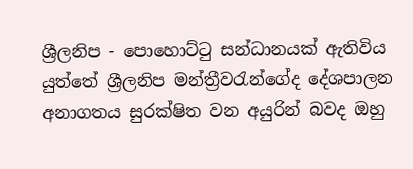ශ්‍රීලනිප - පොහොට්ටු සන්ධානයක් ඇතිවිය යුත්තේ ශ්‍රීලනිප මන්ත්‍රීවරැන්ගේද දේශපාලන අනාගතය සුරක්ෂිත වන අයුරින් බවද ඔහු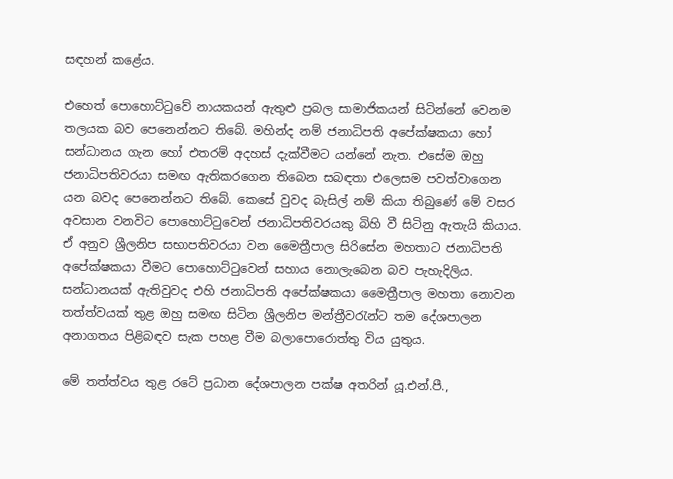සඳහන් කළේය.

එහෙත් පොහොට්ටුවේ නායකයන් ඇතුළු ප්‍රබල සාමාජිකයන් සිටින්නේ වෙනම තලයක බව පෙනෙන්නට තිබේ. මහින්ද නම් ජනාධිපති අපේක්ෂකයා හෝ සන්ධානය ගැන හෝ එතරම් අදහස් දැක්වීමට යන්නේ නැත. එසේම ඔහු ජනාධිපතිවරයා සමඟ ඇතිකරගෙන තිබෙන සබඳතා එලෙසම පවත්වාගෙන යන බවද පෙනෙන්නට තිබේ. කෙසේ වුවද බැසිල් නම් කියා තිබුණේ මේ වසර අවසාන වනවිට පොහොට්ටුවෙන් ජනාධිපතිවරයකු බිහි වී සිටිනු ඇතැයි කියාය. ඒ අනුව ශ්‍රීලනිප සභාපතිවරයා වන මෛත්‍රීපාල සිරිසේන මහතාට ජනාධිපති අපේක්ෂකයා වීමට පොහොට්ටුවෙන් සහාය නොලැබෙන බව පැහැදිලිය. සන්ධානයක් ඇතිවුවද එහි ජනාධිපති අපේක්ෂකයා මෛත්‍රීපාල මහතා නොවන තත්ත්වයක් තුළ ඔහු සමඟ සිටින ශ්‍රීලනිප මන්ත්‍රීවරැන්ට තම දේශපාලන අනාගතය පිළිබඳව සැක පහළ වීම බලාපොරොත්තු විය යුතුය.

මේ තත්ත්වය තුළ රටේ ප්‍රධාන දේශපාලන පක්ෂ අතරින් යූ.එන්.පී.,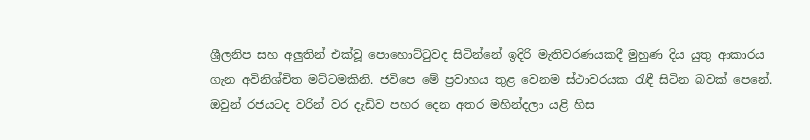ශ්‍රීලනිප සහ අලුතින් එක්වූ පොහොට්ටුවද සිටින්නේ ඉදිරි මැතිවරණයකදී මුහුණ දිය යුතු ආකාරය ගැන අවිනිශ්චිත මට්ටමකිනි. ජවිපෙ මේ ප්‍රවාහය තුළ වෙනම ස්ථාවරයක රැඳී සිටින බවක් පෙනේ. ඔවුන් රජයටද වරින් වර දැඩිව පහර දෙන අතර මහින්දලා යළි හිස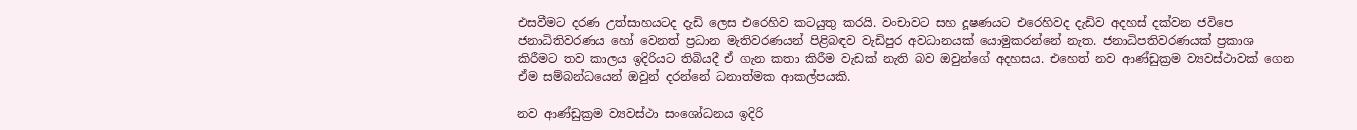එසවීමට දරණ උත්සාහයටද දැඩි ලෙස එරෙහිව කටයුතු කරයි. වංචාවට සහ දූෂණයට එරෙහිවද දැඩිව අදහස් දක්වන ජවිපෙ ජනාධිතිවරණය හෝ වෙනත් ප්‍රධාන මැතිවරණයන් පිළිබඳව වැඩිපුර අවධානයක් යොමුකරන්නේ නැත. ජනාධිපතිවරණයක් ප්‍රකාශ කිරීමට තව කාලය ඉදිරියට තිබියදී ඒ ගැන කතා කිරීම වැඩක් නැති බව ඔවුන්ගේ අදහසය. එහෙත් නව ආණ්ඩුක්‍රම ව්‍යවස්ථාවක් ගෙන ඒම සම්බන්ධයෙන් ඔවුන් දරන්නේ ධනාත්මක ආකල්පයකි.

නව ආණ්ඩුක්‍රම ව්‍යවස්ථා සංශෝධනය ඉදිරි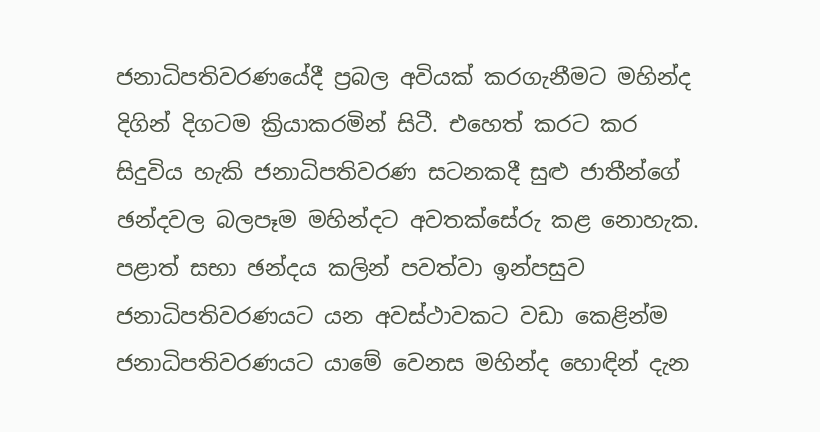ජනාධිපතිවරණයේදී ප්‍රබල අවියක් කරගැනීමට මහින්ද දිගින් දිගටම ක්‍රියාකරමින් සිටී. එහෙත් කරට කර සිදුවිය හැකි ජනාධිපතිවරණ සටනකදී සුළු ජාතීන්ගේ ඡන්දවල බලපෑම මහින්දට අවතක්සේරු කළ නොහැක. පළාත් සභා ඡන්දය කලින් පවත්වා ඉන්පසුව ජනාධිපතිවරණයට යන අවස්ථාවකට වඩා කෙළින්ම ජනාධිපතිවරණයට යාමේ වෙනස මහින්ද හොඳින් දැන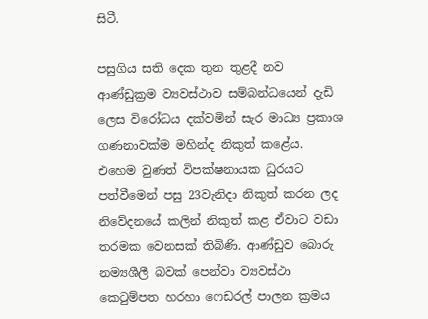සිටී.

පසුගිය සති දෙක තුන තුළදී නව ආණ්ඩුක්‍රම ව්‍යවස්ථාව සම්බන්ධයෙන් දැඩි ලෙස විරෝධය දක්වමින් සැර මාධ්‍ය ප්‍රකාශ ගණනාවක්ම මහින්ද නිකුත් කළේය. එහෙම වුණත් විපක්ෂනායක ධුරයට පත්වීමෙන් පසු 23වැනිදා නිකුත් කරන ලද නිවේදනයේ කලින් නිකුත් කළ ඒවාට වඩා තරමක වෙනසක් තිබිණි. ආණ්ඩුව බොරු නම්‍යශීලී බවක් පෙන්වා ව්‍යවස්ථා කෙටුම්පත හරහා ෆෙඩරල් පාලන ක්‍රමය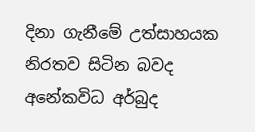දිනා ගැනීමේ උත්සාහයක නිරතව සිටින බවද අනේකවිධ අර්බුද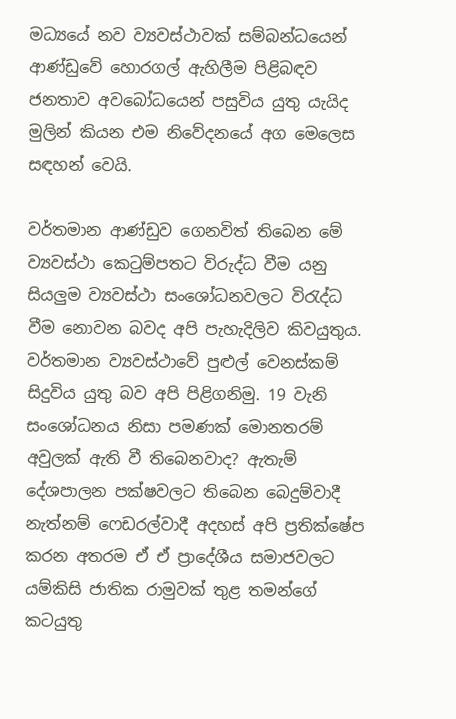මධ්‍යයේ නව ව්‍යවස්ථාවක් සම්බන්ධයෙන් ආණ්ඩුවේ හොරගල් ඇහිලීම පිළිබඳව ජනතාව අවබෝධයෙන් පසුවිය යුතු යැයිද මුලින් කියන එම නිවේදනයේ අග මෙලෙස සඳහන් වෙයි.

වර්තමාන ආණ්ඩුව ගෙනවිත් තිබෙන මේ ව්‍යවස්ථා කෙටුම්පතට විරුද්ධ වීම යනු සියලුම ව්‍යවස්ථා සංශෝධනවලට විරැද්ධ වීම නොවන බවද අපි පැහැදිලිව කිවයුතුය. වර්තමාන ව්‍යවස්ථාවේ පුළුල් වෙනස්කම් සිදුවිය යුතු බව අපි පිළිගනිමු. 19 වැනි සංශෝධනය නිසා පමණක් මොනතරම් අවුලක් ඇති වී තිබෙනවාද? ඇතැම් දේශපාලන පක්ෂවලට තිබෙන බෙදුම්වාදී නැත්නම් ෆෙඩරල්වාදී අදහස් අපි ප්‍රතික්ෂේප කරන අතරම ඒ ඒ ප්‍රාදේශීය සමාජවලට යම්කිසි ජාතික රාමුවක් තුළ තමන්ගේ කටයුතු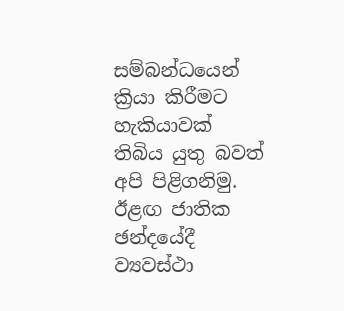සම්බන්ධයෙන් ක්‍රියා කිරීමට හැකියාවක් තිබිය යුතු බවත් අපි පිළිගනිමු. ඊළඟ ජාතික ඡන්දයේදී ව්‍යවස්ථා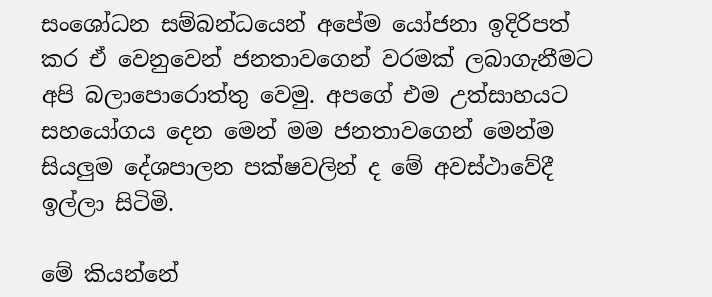සංශෝධන සම්බන්ධයෙන් අපේම යෝජනා ඉදිරිපත් කර ඒ වෙනුවෙන් ජනතාවගෙන් වරමක් ලබාගැනීමට අපි බලාපොරොත්තු වෙමු. අපගේ එම උත්සාහයට සහයෝගය දෙන මෙන් මම ජනතාවගෙන් මෙන්ම සියලුම දේශපාලන පක්ෂවලින් ද මේ අවස්ථාවේදී ඉල්ලා සිටිමි.

මේ කියන්නේ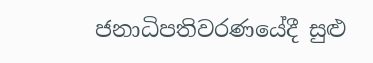ජනාධිපතිවරණයේදී සුළු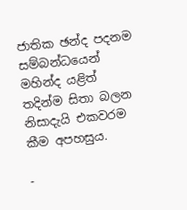ජාතික ඡන්ද පදනම සම්බන්ධයෙන් මහින්ද යළිත් තදින්ම සිතා බලන නිසාදැයි එකවරම කීම අපහසුය.

-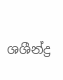ශශීන්ද්‍ර